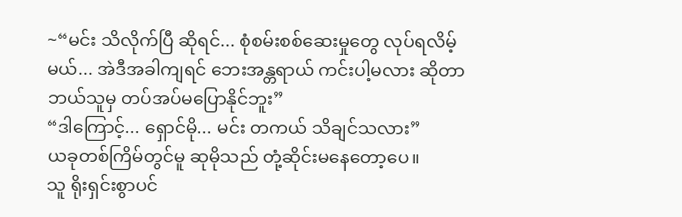~“မင်း သိလိုက်ပြီ ဆိုရင်... စုံစမ်းစစ်ဆေးမှုတွေ လုပ်ရလိမ့်မယ်... အဲဒီအခါကျရင် ဘေးအန္တရာယ် ကင်းပါ့မလား ဆိုတာ ဘယ်သူမှ တပ်အပ်မပြောနိုင်ဘူး”
“ဒါကြောင့်... ရှောင်မို... မင်း တကယ် သိချင်သလား”
ယခုတစ်ကြိမ်တွင်မူ ဆုမိုသည် တုံ့ဆိုင်းမနေတော့ပေ။
သူ ရိုးရှင်းစွာပင်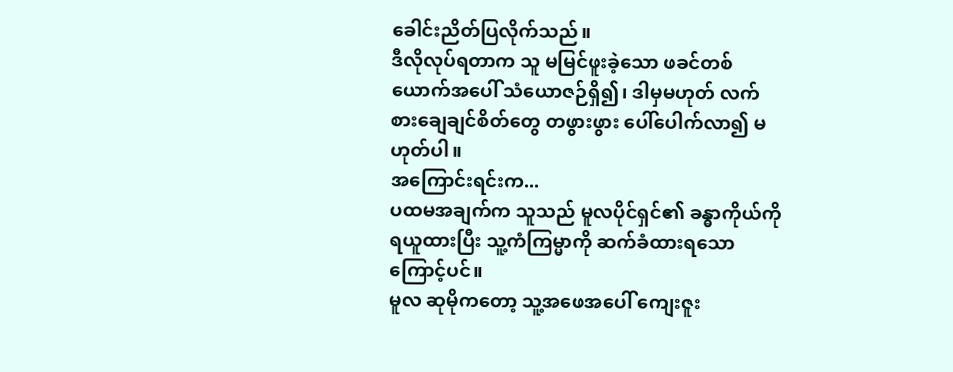ခေါင်းညိတ်ပြလိုက်သည်။
ဒီလိုလုပ်ရတာက သူ မမြင်ဖူးခဲ့သော ဖခင်တစ်ယောက်အပေါ် သံယောဇဉ်ရှိ၍၊ ဒါမှမဟုတ် လက်စားချေချင်စိတ်တွေ တဖွားဖွား ပေါ်ပေါက်လာ၍ မဟုတ်ပါ။
အကြောင်းရင်းက...
ပထမအချက်က သူသည် မူလပိုင်ရှင်၏ ခန္ဓာကိုယ်ကို ရယူထားပြီး သူ့ကံကြမ္မာကို ဆက်ခံထားရသောကြောင့်ပင်။
မူလ ဆုမိုကတော့ သူ့အဖေအပေါ် ကျေးဇူး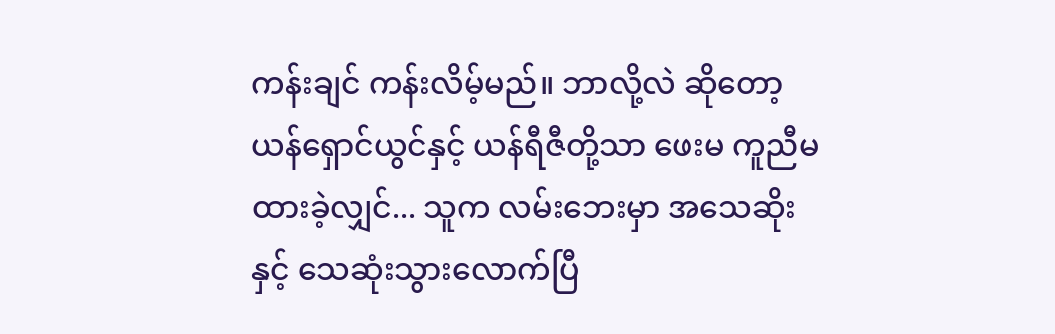ကန်းချင် ကန်းလိမ့်မည်။ ဘာလို့လဲ ဆိုတော့ ယန်ရှောင်ယွင်နှင့် ယန်ရီဇီတို့သာ ဖေးမ ကူညီမထားခဲ့လျှင်... သူက လမ်းဘေးမှာ အသေဆိုးနှင့် သေဆုံးသွားလောက်ပြီ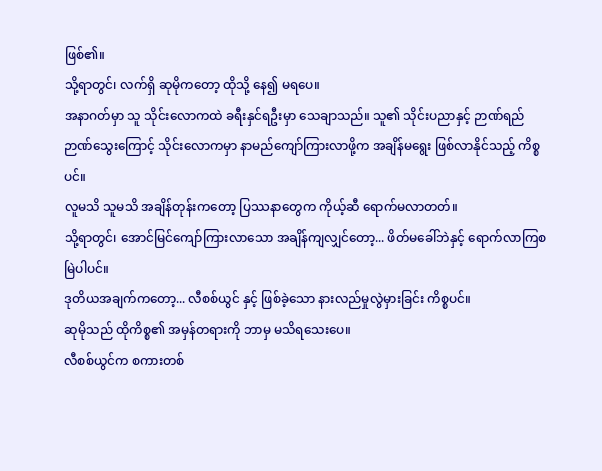ဖြစ်၏။
သို့ရာတွင်၊ လက်ရှိ ဆုမိုကတော့ ထိုသို့ နေ၍ မရပေ။
အနာဂတ်မှာ သူ သိုင်းလောကထဲ ခရီးနှင်ရဦးမှာ သေချာသည်။ သူ၏ သိုင်းပညာနှင့် ဉာဏ်ရည်ဉာဏ်သွေးကြောင့် သိုင်းလောကမှာ နာမည်ကျော်ကြားလာဖို့က အချိန်မရွေး ဖြစ်လာနိုင်သည့် ကိစ္စပင်။
လူမသိ သူမသိ အချိန်တုန်းကတော့ ပြဿနာတွေက ကိုယ့်ဆီ ရောက်မလာတတ်။
သို့ရာတွင်၊ အောင်မြင်ကျော်ကြားလာသော အချိန်ကျလျှင်တော့... ဖိတ်မခေါ်ဘဲနှင့် ရောက်လာကြစမြဲပါပင်။
ဒုတိယအချက်ကတော့... လီစစ်ယွင် နှင့် ဖြစ်ခဲ့သော နားလည်မှုလွဲမှားခြင်း ကိစ္စပင်။
ဆုမိုသည် ထိုကိစ္စ၏ အမှန်တရားကို ဘာမှ မသိရသေးပေ။
လီစစ်ယွင်က စကားတစ်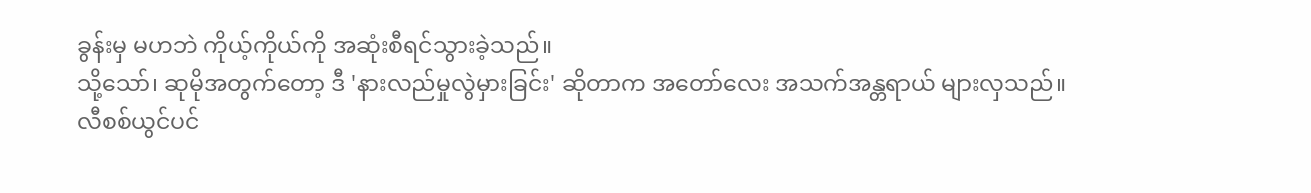ခွန်းမှ မဟဘဲ ကိုယ့်ကိုယ်ကို အဆုံးစီရင်သွားခဲ့သည်။
သို့သော်၊ ဆုမိုအတွက်တော့ ဒီ 'နားလည်မှုလွဲမှားခြင်း' ဆိုတာက အတော်လေး အသက်အန္တရာယ် များလှသည်။
လီစစ်ယွင်ပင်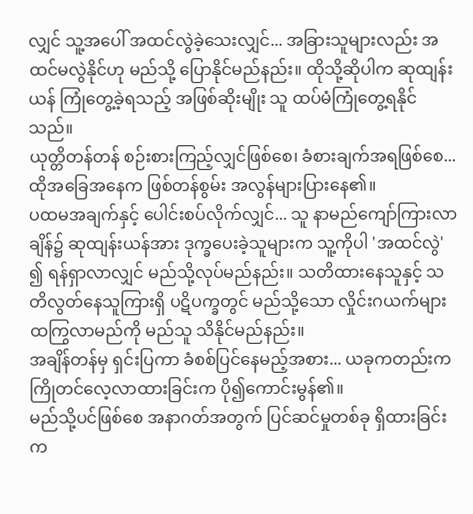လျှင် သူ့အပေါ် အထင်လွဲခဲ့သေးလျှင်... အခြားသူများလည်း အထင်မလွဲနိုင်ဟု မည်သို့ ပြောနိုင်မည်နည်း။ ထိုသို့ဆိုပါက ဆုထျန်းယန် ကြုံတွေ့ခဲ့ရသည့် အဖြစ်ဆိုးမျိုး သူ ထပ်မံကြုံတွေ့ရနိုင်သည်။
ယုတ္တိတန်တန် စဉ်းစားကြည့်လျှင်ဖြစ်စေ၊ ခံစားချက်အရဖြစ်စေ... ထိုအခြေအနေက ဖြစ်တန်စွမ်း အလွန်များပြားနေ၏။
ပထမအချက်နှင့် ပေါင်းစပ်လိုက်လျှင်... သူ နာမည်ကျော်ကြားလာချိန်၌ ဆုထျန်းယန်အား ဒုက္ခပေးခဲ့သူများက သူ့ကိုပါ 'အထင်လွဲ' ၍ ရန်ရှာလာလျှင် မည်သို့လုပ်မည်နည်း။ သတိထားနေသူနှင့် သတိလွတ်နေသူကြားရှိ ပဋိပက္ခတွင် မည်သို့သော လှိုင်းဂယက်များ ထကြွလာမည်ကို မည်သူ သိနိုင်မည်နည်း။
အချိန်တန်မှ ရှင်းပြကာ ခံစစ်ပြင်နေမည့်အစား... ယခုကတည်းက ကြိုတင်လေ့လာထားခြင်းက ပို၍ကောင်းမွန်၏။
မည်သို့ပင်ဖြစ်စေ အနာဂတ်အတွက် ပြင်ဆင်မှုတစ်ခု ရှိထားခြင်းက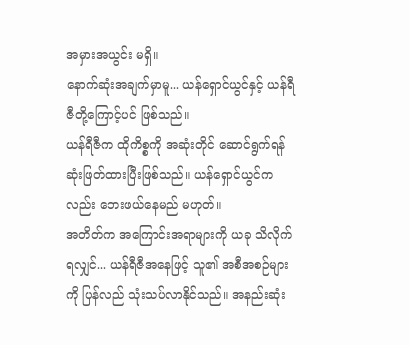အမှားအယွင်း မရှိ။
နောက်ဆုံးအချက်မှာမူ... ယန်ရှောင်ယွင်နှင့် ယန်ရီဇီတို့ကြောင့်ပင် ဖြစ်သည်။
ယန်ရီဇီက ထိုကိစ္စကို အဆုံးတိုင် ဆောင်ရွက်ရန် ဆုံးဖြတ်ထားပြီးဖြစ်သည်။ ယန်ရှောင်ယွင်ကလည်း ဘေးဖယ်နေမည် မဟုတ်။
အတိတ်က အကြောင်းအရာများကို ယခု သိလိုက်ရလျှင်... ယန်ရီဇီအနေဖြင့် သူ၏ အစီအစဉ်များကို ပြန်လည် သုံးသပ်လာနိုင်သည်။ အနည်းဆုံး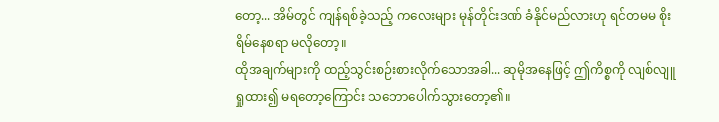တော့... အိမ်တွင် ကျန်ရစ်ခဲ့သည့် ကလေးများ မုန်တိုင်းဒဏ် ခံနိုင်မည်လားဟု ရင်တမမ စိုးရိမ်နေစရာ မလိုတော့။
ထိုအချက်များကို ထည့်သွင်းစဉ်းစားလိုက်သောအခါ... ဆုမိုအနေဖြင့် ဤကိစ္စကို လျစ်လျူရှုထား၍ မရတော့ကြောင်း သဘောပေါက်သွားတော့၏။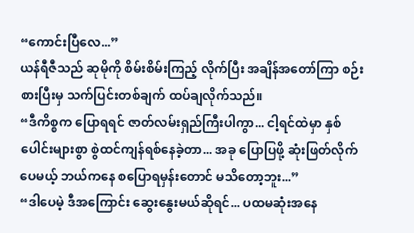“ကောင်းပြီလေ...”
ယန်ရီဇီသည် ဆုမိုကို စိမ်းစိမ်းကြည့် လိုက်ပြီး အချိန်အတော်ကြာ စဉ်းစားပြီးမှ သက်ပြင်းတစ်ချက် ထပ်ချလိုက်သည်။
“ဒီကိစ္စက ပြောရရင် ဇာတ်လမ်းရှည်ကြီးပါကွာ... ငါ့ရင်ထဲမှာ နှစ်ပေါင်းများစွာ စွဲထင်ကျန်ရစ်နေခဲ့တာ... အခု ပြောပြဖို့ ဆုံးဖြတ်လိုက်ပေမယ့် ဘယ်ကနေ စပြောရမှန်းတောင် မသိတော့ဘူး...”
“ဒါပေမဲ့ ဒီအကြောင်း ဆွေးနွေးမယ်ဆိုရင်... ပထမဆုံးအနေ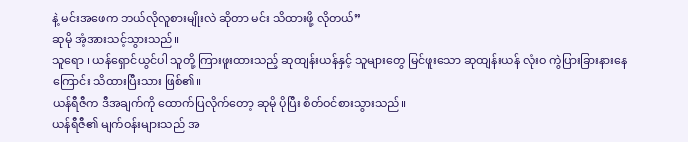နဲ့ မင်းအဖေက ဘယ်လိုလူစားမျိုးလဲ ဆိုတာ မင်း သိထားဖို့ လိုတယ်”
ဆုမို အံ့အားသင့်သွားသည်။
သူရော ၊ ယန်ရှောင်ယွင်ပါ သူတို့ ကြားဖူးထားသည့် ဆုထျန်းယန်နှင့် သူများတွေ မြင်ဖူးသော ဆုထျန်းယန် လုံးဝ ကွဲပြားခြားနားနေကြောင်း သိထားပြီးသား ဖြစ်၏။
ယန်ရီဇီက ဒီအချက်ကို ထောက်ပြလိုက်တော့ ဆုမို ပိုပြီး စိတ်ဝင်စားသွားသည်။
ယန်ရီဇီ၏ မျက်ဝန်းများသည် အ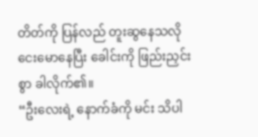တိတ်ကို ပြန်လည် တူးဆွနေသလို ငေးမောနေပြီး ခေါင်းကို ဖြည်းညှင်းစွာ ခါလိုက်၏။
“ဦးလေးရဲ့ နောက်ခံကို မင်း သိပါ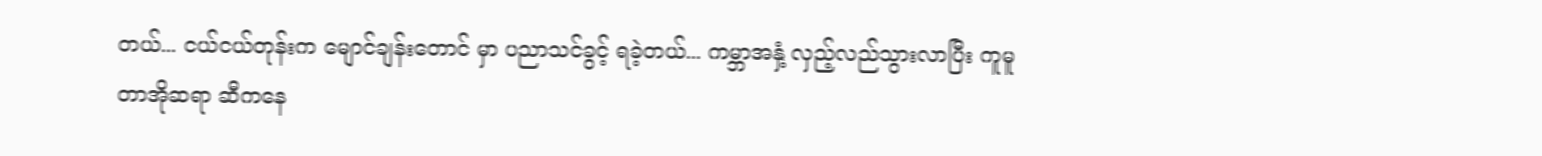တယ်... ငယ်ငယ်တုန်းက မျောင်ချန်းတောင် မှာ ပညာသင်ခွင့် ရခဲ့တယ်... ကမ္ဘာအနှံ့ လှည့်လည်သွားလာပြီး ကူမူတာအိုဆရာ ဆီကနေ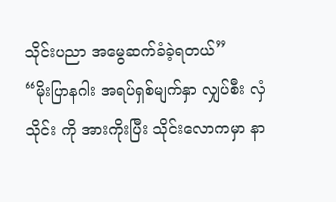သိုင်းပညာ အမွေဆက်ခံခဲ့ရတယ်”
“မိုးပြာနဂါး အရပ်ရှစ်မျက်နှာ လျှပ်စီး လှံသိုင်း ကို အားကိုးပြီး သိုင်းလောကမှာ နာ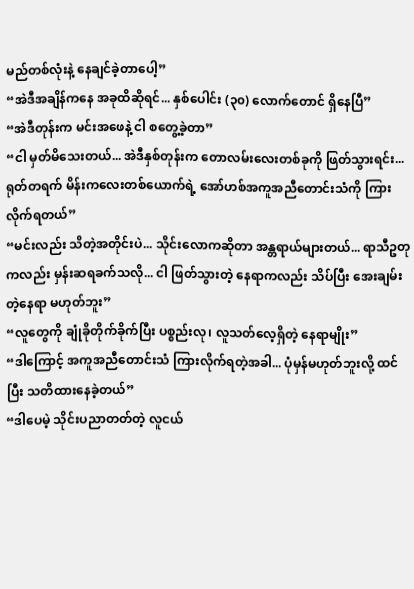မည်တစ်လုံးနဲ့ နေချင်ခဲ့တာပေါ့”
“အဲဒီအချိန်ကနေ အခုထိဆိုရင်... နှစ်ပေါင်း (၃၀) လောက်တောင် ရှိနေပြီ”
“အဲဒီတုန်းက မင်းအဖေနဲ့ ငါ စတွေ့ခဲ့တာ”
“ငါ မှတ်မိသေးတယ်... အဲဒီနှစ်တုန်းက တောလမ်းလေးတစ်ခုကို ဖြတ်သွားရင်း... ရုတ်တရက် မိန်းကလေးတစ်ယောက်ရဲ့ အော်ဟစ်အကူအညီတောင်းသံကို ကြားလိုက်ရတယ်”
“မင်းလည်း သိတဲ့အတိုင်းပဲ... သိုင်းလောကဆိုတာ အန္တရာယ်များတယ်... ရာသီဥတုကလည်း မှန်းဆရခက်သလို... ငါ ဖြတ်သွားတဲ့ နေရာကလည်း သိပ်ပြီး အေးချမ်းတဲ့နေရာ မဟုတ်ဘူး”
“လူတွေကို ချုံခိုတိုက်ခိုက်ပြီး ပစ္စည်းလု၊ လူသတ်လေ့ရှိတဲ့ နေရာမျိုး”
“ဒါကြောင့် အကူအညီတောင်းသံ ကြားလိုက်ရတဲ့အခါ... ပုံမှန်မဟုတ်ဘူးလို့ ထင်ပြီး သတိထားနေခဲ့တယ်”
“ဒါပေမဲ့ သိုင်းပညာတတ်တဲ့ လူငယ်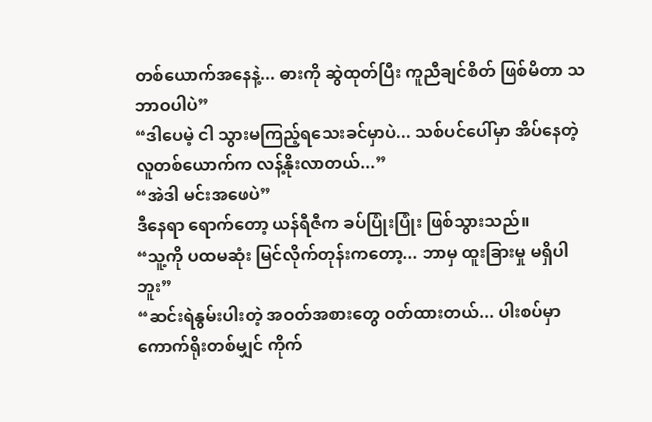တစ်ယောက်အနေနဲ့... ဓားကို ဆွဲထုတ်ပြီး ကူညီချင်စိတ် ဖြစ်မိတာ သဘာဝပါပဲ”
“ဒါပေမဲ့ ငါ သွားမကြည့်ရသေးခင်မှာပဲ... သစ်ပင်ပေါ်မှာ အိပ်နေတဲ့ လူတစ်ယောက်က လန့်နိုးလာတယ်...”
“အဲဒါ မင်းအဖေပဲ”
ဒီနေရာ ရောက်တော့ ယန်ရီဇီက ခပ်ပြုံးပြုံး ဖြစ်သွားသည်။
“သူ့ကို ပထမဆုံး မြင်လိုက်တုန်းကတော့... ဘာမှ ထူးခြားမှု မရှိပါဘူး”
“ဆင်းရဲနွမ်းပါးတဲ့ အဝတ်အစားတွေ ဝတ်ထားတယ်... ပါးစပ်မှာ ကောက်ရိုးတစ်မျှင် ကိုက်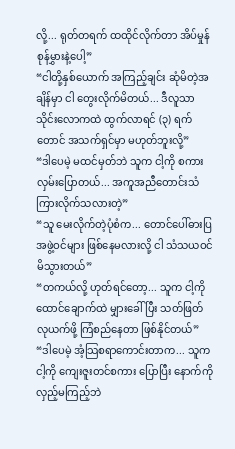လို့... ရုတ်တရက် ထထိုင်လိုက်တာ အိပ်မှုန်စုန်မွှားနဲ့ပေါ့”
“ငါတို့နှစ်ယောက် အကြည့်ချင်း ဆုံမိတဲ့အချိန်မှာ ငါ တွေးလိုက်မိတယ်... ဒီလူသာ သိုင်းလောကထဲ ထွက်လာရင် (၃) ရက်တောင် အသက်ရှင်မှာ မဟုတ်ဘူးလို့”
“ဒါပေမဲ့ မထင်မှတ်ဘဲ သူက ငါ့ကို စကားလှမ်းပြောတယ်... အကူအညီတောင်းသံ ကြားလိုက်သလားတဲ့”
“သူ မေးလိုက်တဲ့ပုံစံက... တောင်ပေါ်ဓားပြအဖွဲ့ဝင်များ ဖြစ်နေမလားလို့ ငါ သံသယဝင်မိသွားတယ်”
“တကယ်လို့ ဟုတ်ရင်တော့... သူက ငါ့ကို ထောင်ချောက်ထဲ မျှားခေါ်ပြီး သတ်ဖြတ်လုယက်ဖို့ ကြံစည်နေတာ ဖြစ်နိုင်တယ်”
“ဒါပေမဲ့ အံ့သြစရာကောင်းတာက... သူက ငါ့ကို ကျေးဇူးတင်စကား ပြောပြီး နောက်ကို လှည့်မကြည့်ဘဲ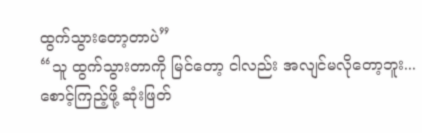ထွက်သွားတော့တာပဲ”
“သူ ထွက်သွားတာကို မြင်တော့ ငါလည်း အလျင်မလိုတော့ဘူး... စောင့်ကြည့်ဖို့ ဆုံးဖြတ်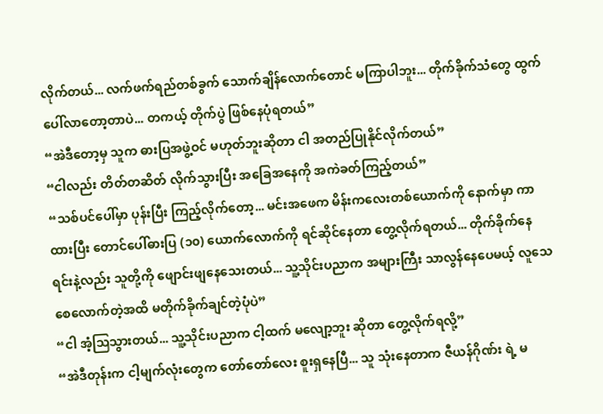လိုက်တယ်... လက်ဖက်ရည်တစ်ခွက် သောက်ချိန်လောက်တောင် မကြာပါဘူး... တိုက်ခိုက်သံတွေ ထွက်ပေါ်လာတော့တာပဲ... တကယ့် တိုက်ပွဲ ဖြစ်နေပုံရတယ်”
“အဲဒီတော့မှ သူက ဓားပြအဖွဲ့ဝင် မဟုတ်ဘူးဆိုတာ ငါ အတည်ပြုနိုင်လိုက်တယ်”
“ငါလည်း တိတ်တဆိတ် လိုက်သွားပြီး အခြေအနေကို အကဲခတ်ကြည့်တယ်”
“သစ်ပင်ပေါ်မှာ ပုန်းပြီး ကြည့်လိုက်တော့... မင်းအဖေက မိန်းကလေးတစ်ယောက်ကို နောက်မှာ ကာထားပြီး တောင်ပေါ်ဓားပြ (၁၀) ယောက်လောက်ကို ရင်ဆိုင်နေတာ တွေ့လိုက်ရတယ်... တိုက်ခိုက်နေရင်းနဲ့လည်း သူတို့ကို ဖျောင်းဖျနေသေးတယ်... သူ့သိုင်းပညာက အများကြီး သာလွန်နေပေမယ့် လူသေစေလောက်တဲ့အထိ မတိုက်ခိုက်ချင်တဲ့ပုံပဲ”
“ငါ အံ့သြသွားတယ်... သူ့သိုင်းပညာက ငါ့ထက် မလျော့ဘူး ဆိုတာ တွေ့လိုက်ရလို့”
“အဲဒီတုန်းက ငါ့မျက်လုံးတွေက တော်တော်လေး စူးရှနေပြီ... သူ သုံးနေတာက ဇီယန်ဂိုဏ်း ရဲ့ မ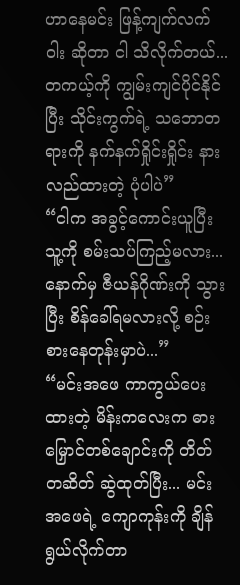ဟာနေမင်း ဖြန့်ကျက်လက်ဝါး ဆိုတာ ငါ သိလိုက်တယ်... တကယ့်ကို ကျွမ်းကျင်ပိုင်နိုင်ပြီး သိုင်းကွက်ရဲ့ သဘောတရားကို နက်နက်ရှိုင်းရှိုင်း နားလည်ထားတဲ့ ပုံပါပဲ”
“ငါက အခွင့်ကောင်းယူပြီး သူ့ကို စမ်းသပ်ကြည့်မလား... နောက်မှ ဇီယန်ဂိုဏ်းကို သွားပြီး စိန်ခေါ်ရမလားလို့ စဉ်းစားနေတုန်းမှာပဲ...”
“မင်းအဖေ ကာကွယ်ပေးထားတဲ့ မိန်းကလေးက ဓားမြှောင်တစ်ချောင်းကို တိတ်တဆိတ် ဆွဲထုတ်ပြီး... မင်းအဖေရဲ့ ကျောကုန်းကို ချိန်ရွယ်လိုက်တာ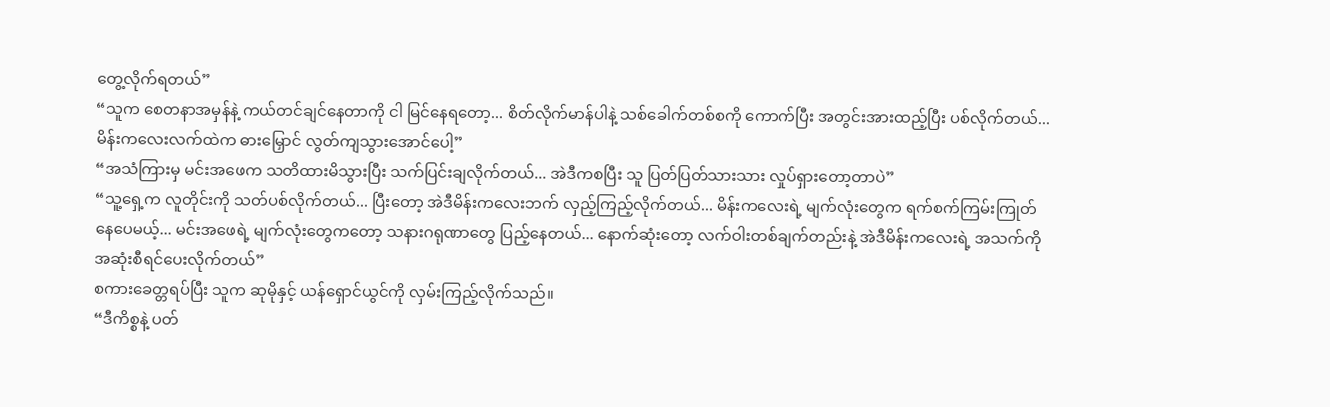တွေ့လိုက်ရတယ်”
“သူက စေတနာအမှန်နဲ့ ကယ်တင်ချင်နေတာကို ငါ မြင်နေရတော့... စိတ်လိုက်မာန်ပါနဲ့ သစ်ခေါက်တစ်စကို ကောက်ပြီး အတွင်းအားထည့်ပြီး ပစ်လိုက်တယ်... မိန်းကလေးလက်ထဲက ဓားမြှောင် လွတ်ကျသွားအောင်ပေါ့”
“အသံကြားမှ မင်းအဖေက သတိထားမိသွားပြီး သက်ပြင်းချလိုက်တယ်... အဲဒီကစပြီး သူ ပြတ်ပြတ်သားသား လှုပ်ရှားတော့တာပဲ”
“သူ့ရှေ့က လူတိုင်းကို သတ်ပစ်လိုက်တယ်... ပြီးတော့ အဲဒီမိန်းကလေးဘက် လှည့်ကြည့်လိုက်တယ်... မိန်းကလေးရဲ့ မျက်လုံးတွေက ရက်စက်ကြမ်းကြုတ်နေပေမယ့်... မင်းအဖေရဲ့ မျက်လုံးတွေကတော့ သနားဂရုဏာတွေ ပြည့်နေတယ်... နောက်ဆုံးတော့ လက်ဝါးတစ်ချက်တည်းနဲ့ အဲဒီမိန်းကလေးရဲ့ အသက်ကို အဆုံးစီရင်ပေးလိုက်တယ်”
စကားခေတ္တရပ်ပြီး သူက ဆုမိုနှင့် ယန်ရှောင်ယွင်ကို လှမ်းကြည့်လိုက်သည်။
“ဒီကိစ္စနဲ့ ပတ်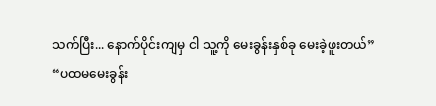သက်ပြီး... နောက်ပိုင်းကျမှ ငါ သူ့ကို မေးခွန်းနှစ်ခု မေးခဲ့ဖူးတယ်”
“ပထမမေးခွန်း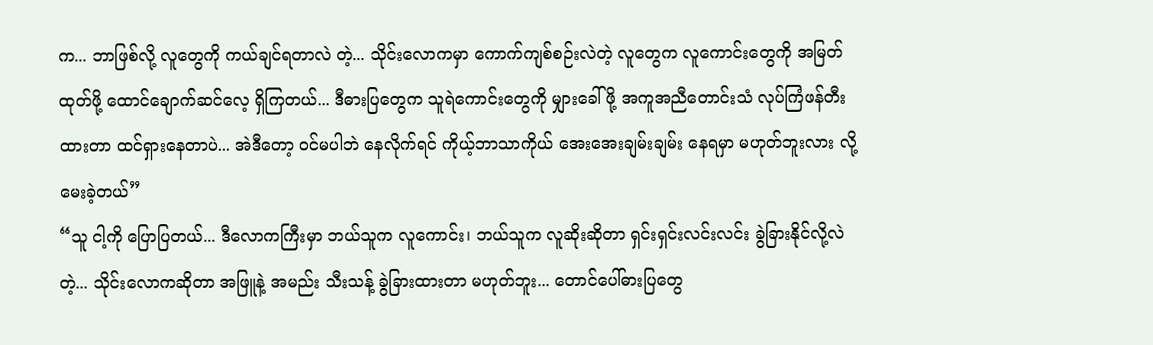က... ဘာဖြစ်လို့ လူတွေကို ကယ်ချင်ရတာလဲ တဲ့... သိုင်းလောကမှာ ကောက်ကျစ်စဉ်းလဲတဲ့ လူတွေက လူကောင်းတွေကို အမြတ်ထုတ်ဖို့ ထောင်ချောက်ဆင်လေ့ ရှိကြတယ်... ဒီဓားပြတွေက သူရဲကောင်းတွေကို မျှားခေါ်ဖို့ အကူအညီတောင်းသံ လုပ်ကြံဖန်တီးထားတာ ထင်ရှားနေတာပဲ... အဲဒီတော့ ဝင်မပါဘဲ နေလိုက်ရင် ကိုယ့်ဘာသာကိုယ် အေးအေးချမ်းချမ်း နေရမှာ မဟုတ်ဘူးလား လို့ မေးခဲ့တယ်”
“သူ ငါ့ကို ပြောပြတယ်... ဒီလောကကြီးမှာ ဘယ်သူက လူကောင်း၊ ဘယ်သူက လူဆိုးဆိုတာ ရှင်းရှင်းလင်းလင်း ခွဲခြားနိုင်လို့လဲ တဲ့... သိုင်းလောကဆိုတာ အဖြူနဲ့ အမည်း သီးသန့် ခွဲခြားထားတာ မဟုတ်ဘူး... တောင်ပေါ်ဓားပြတွေ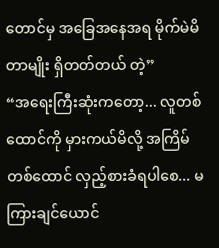တောင်မှ အခြေအနေအရ မိုက်မဲမိတာမျိုး ရှိတတ်တယ် တဲ့”
“အရေးကြီးဆုံးကတော့... လူတစ်ထောင်ကို မှားကယ်မိလို့ အကြိမ်တစ်ထောင် လှည့်စားခံရပါစေ... မကြားချင်ယောင်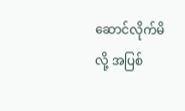ဆောင်လိုက်မိလို့ အပြစ်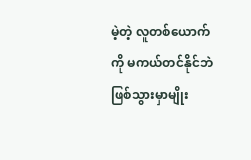မဲ့တဲ့ လူတစ်ယောက်ကို မကယ်တင်နိုင်ဘဲ ဖြစ်သွားမှာမျိုး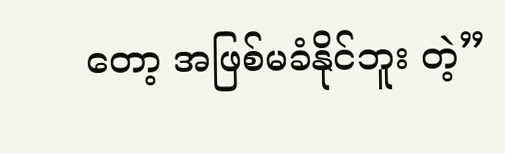တော့ အဖြစ်မခံနိုင်ဘူး တဲ့”